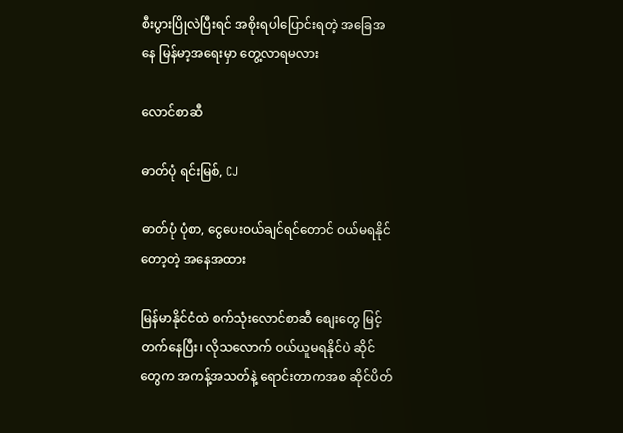စီးပွားပြိုလဲပြီးရင် အစိုးရပါပြောင်းရတဲ့ အခြေအနေ မြန်မာ့အရေးမှာ တွေ့လာရမလား

လောင်စာဆီ

ဓာတ်ပုံ ရင်းမြစ်, CJ

ဓာတ်ပုံ ပုံစာ, ငွေပေးဝယ်ချင်ရင်တောင် ဝယ်မရနိုင်တော့တဲ့ အနေအထား

မြန်မာနိုင်ငံထဲ စက်သုံးလောင်စာဆီ စျေးတွေ မြင့်တက်နေပြီး၊ လိုသလောက် ဝယ်ယူမရနိုင်ပဲ ဆိုင်တွေက အကန့်အသတ်နဲ့ ရောင်းတာကအစ ဆိုင်ပိတ်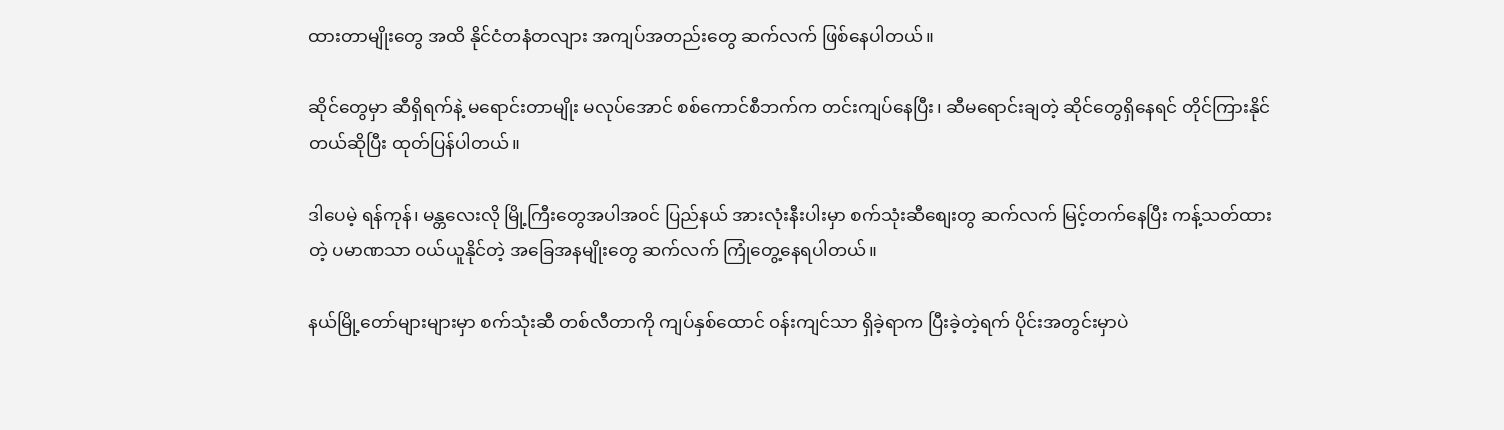ထားတာမျိုးတွေ အထိ နိုင်ငံတနံတလျား အကျပ်အတည်းတွေ ဆက်လက် ဖြစ်နေပါတယ်။

ဆိုင်တွေမှာ ဆီရှိရက်နဲ့ မရောင်းတာမျိုး မလုပ်အောင် စစ်ကောင်စီဘက်က တင်းကျပ်နေပြီး၊ ဆီမရောင်းချတဲ့ ဆိုင်တွေရှိနေရင် တိုင်ကြားနိုင်တယ်ဆိုပြီး ထုတ်ပြန်ပါတယ်။

ဒါပေမဲ့ ရန်ကုန်၊ မန္တလေးလို မြို့ကြီးတွေအပါအ၀င် ပြည်နယ် အားလုံးနီးပါးမှာ စက်သုံးဆီစျေးတွ ဆက်လက် မြင့်တက်နေပြီး ကန့်သတ်ထားတဲ့ ပမာဏသာ ၀ယ်ယူနိုင်တဲ့ အခြေအနမျိုးတွေ ဆက်လက် ကြုံတွေ့နေရပါတယ်။

နယ်မြို့တော်များများမှာ စက်သုံးဆီ တစ်လီတာကို ကျပ်နှစ်ထောင် ၀န်းကျင်သာ ရှိခဲ့ရာက ပြီးခဲ့တဲ့ရက် ပိုင်းအတွင်းမှာပဲ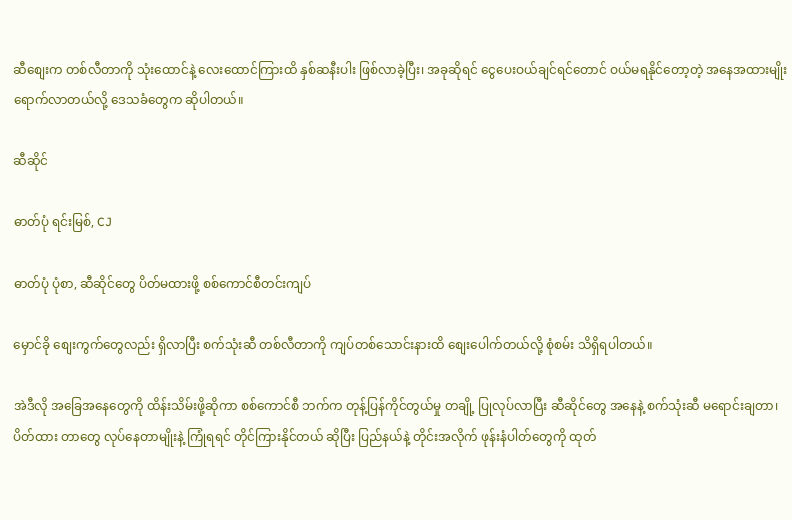ဆီစျေးက တစ်လီတာကို သုံးထောင်နဲ့ လေးထောင်ကြားထိ နှစ်ဆနီးပါး ဖြစ်လာခဲ့ပြီး၊ အခုဆိုရင် ငွေပေးဝယ်ချင်ရင်တောင် ဝယ်မရနိုင်တော့တဲ့ အနေအထားမျိုး ရောက်လာတယ်လို့ ဒေသခံတွေက ဆိုပါတယ်။

ဆီဆိုင်

ဓာတ်ပုံ ရင်းမြစ်, CJ

ဓာတ်ပုံ ပုံစာ, ဆီဆိုင်တွေ ပိတ်မထားဖို့ စစ်ကောင်စီတင်းကျပ်

မှောင်ခို စျေးကွက်တွေလည်း ရှိလာပြီး စက်သုံးဆီ တစ်လီတာကို ကျပ်တစ်သောင်းနားထိ စျေးပေါက်တယ်လို့ စုံစမ်း သိရှိရပါတယ်။

အဲဒီလို အခြေအနေတွေကို ထိန်းသိမ်းဖို့ဆိုကာ စစ်ကောင်စီ ဘက်က တုန့်ပြန်ကိုင်တွယ်မှု တချို့ ပြုလုပ်လာပြီး ဆီဆိုင်တွေ အနေနဲ့ စက်သုံးဆီ မရောင်းချတာ၊ ပိတ်ထား တာတွေ လုပ်နေတာမျိုးနဲ့ ကြုံရရင် တိုင်ကြားနိုင်တယ် ဆိုပြီး ပြည်နယ်နဲ့ တိုင်းအလိုက် ဖုန်းနံပါတ်တွေကို ထုတ်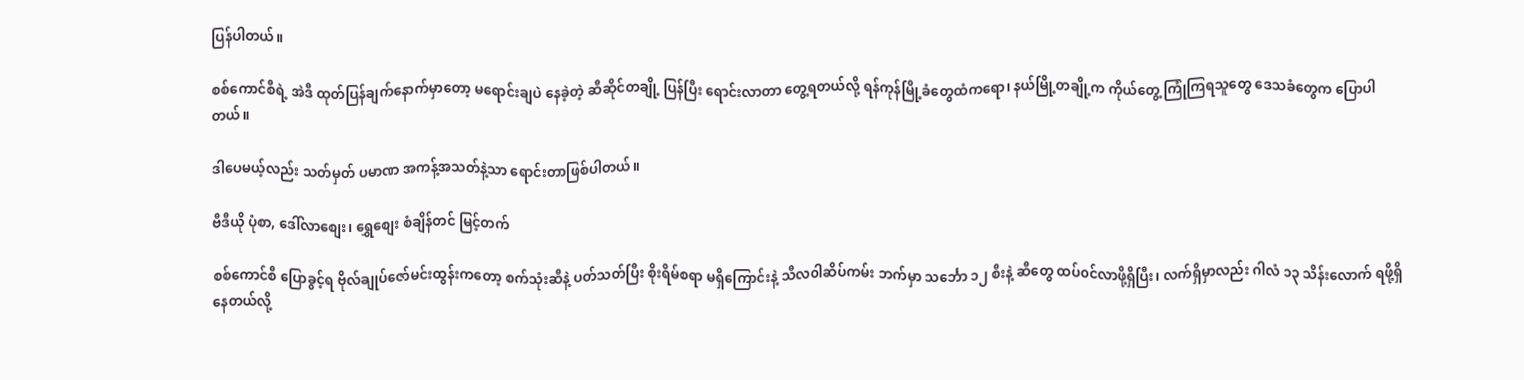ပြန်ပါတယ်။

စစ်ကောင်စီရဲ့ အဲဒီ ထုတ်ပြန်ချက်နောက်မှာတော့ မရောင်းချပဲ နေခဲ့တဲ့ ဆီဆိုင်တချို့ ပြန်ပြီး ရောင်းလာတာ တွေ့ရတယ်လို့ ရန်ကုန်မြို့ခံတွေထံကရော၊ နယ်မြို့တချို့က ကိုယ်တွေ့ ကြုံကြရသူတွေ ဒေသခံတွေက ပြောပါတယ်။

ဒါပေမယ့်လည်း သတ်မှတ် ပမာဏ အကန့်အသတ်နဲ့သာ ရောင်းတာဖြစ်ပါတယ်။

ဗီဒီယို ပုံစာ, ဒေါ်လာစျေး၊ ရွှေစျေး စံချိန်တင် မြင့်တက်

စစ်ကောင်စီ ပြောခွင့်ရ ဗိုလ်ချုပ်ဇော်မင်းထွန်းကတော့ စက်သုံးဆီနဲ့ ပတ်သတ်ပြီး စိုးရိမ်စရာ မရှိကြောင်းနဲ့ သီလ၀ါဆိပ်ကမ်း ဘက်မှာ သင်္ဘော ၁၂ စီးနဲ့ ဆီတွေ ထပ်၀င်လာဖို့ရှိပြီး၊ လက်ရှိမှာလည်း ဂါလံ ၁၃ သိန်းလောက် ရဖို့ရှိနေတယ်လို့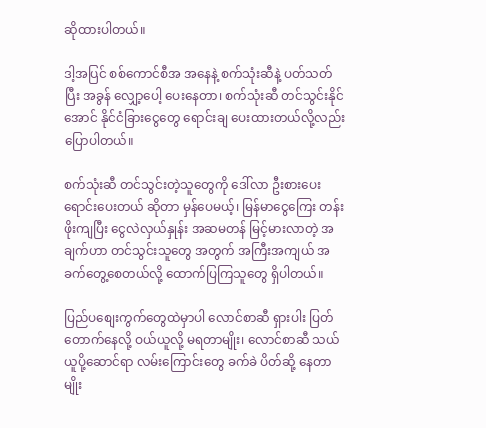ဆိုထားပါတယ်။

ဒါ့အပြင် စစ်ကောင်စီအ အနေနဲ့ စက်သုံးဆီနဲ့ ပတ်သတ်ပြီး အခွန် လျှော့ပေါ့ ပေးနေတာ၊ စက်သုံးဆီ တင်သွင်းနိုင်အောင် နိုင်ငံခြား‌‌ငွေတွေ ရောင်းချ ပေးထားတယ်လို့လည်း ပြောပါတယ်။

စက်သုံးဆီ တင်သွင်းတဲ့သူတွေကို ဒေါ်လာ ဦးစားပေး ရောင်းပေးတယ် ဆိုတာ မှန်ပေမယ့်၊ မြန်မာငွေကြေး တန်းဖိုးကျပြီး ငွေလဲလှယ်နှုန်း အဆမတန် မြင့်မားလာတဲ့ အချက်ဟာ တင်သွင်းသူတွေ အတွက် အကြီးအကျယ် အခက်တွေ့စေတယ်လို့ ထောက်ပြကြသူတွေ ရှိပါတယ်။

ပြည်ပစျေးကွက်တွေထဲမှာပါ လောင်စာဆီ ရှားပါး ပြတ်တောက်နေလို့ ဝယ်ယူလို့ မရတာမျိုး၊ လောင်စာဆီ သယ်ယူပို့ဆောင်ရာ လမ်းကြောင်းတွေ ခက်ခဲ ပိတ်ဆို့ နေတာမျိုး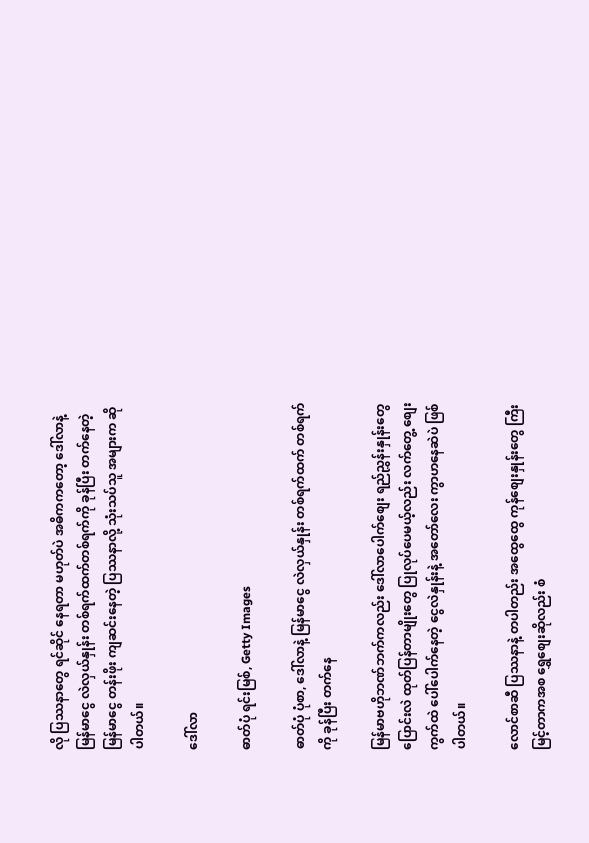လို ပြဿနာတွေ ရင်ဆိုင် နေရတာ မဟုတ်ပဲ အဓိကကတော့ ဒေါ်လာနဲ့ မြန်မာငွေ လဲလှယ်နှုန်း တစ်ရက်ထက်တစ်ရက်ကို ခုန်ပြီး တက်နေတဲ့ မြန်မာငွေ တန်းဖိုး ကျဆင်းနေတဲ့ ပြဿနာလို့ သုံးသပ်သူ အများက ဆိုပါတယ်။

ဒေါ်လာ

ဓာတ်ပုံ ရင်းမြစ်, Getty Images

ဓာတ်ပုံ ပုံစာ, ဒေါ်လာနဲ့ မြန်မာငွေ လဲလှယ်နှုန်း တစ်ရက်ထက် တစ်ရက်ကို ခုန်ပြီး တက်နေ

မြန်မာဗဟိုဘဏ်ဘက်ကလည်း ဒေါ်လာပေါက်စျေး ရည်ညွှန်းနှုန်းတွေ ပြောင်းလဲ ထုတ်ပြန်တာမျိုးတွေ ပြုလုပ်ပေမယ့်လည်း လက်တွေ့ စျေးကွက်ထဲ ပေါ်ပေါက်နေတဲ့ ငွေလဲနှုန်းနဲ့ အတော်လေး ကွာဟနေဆဲပဲ ဖြစ်ပါတယ်။

လောင်စာဆီ ပြဿနာနဲ့ တပါတည်း အထွေထွေ ကုန်စျေးနှုန်းတွေ ကြီးမြင့်တာကအစ ရွှေစျေးဆိုလည်း စံ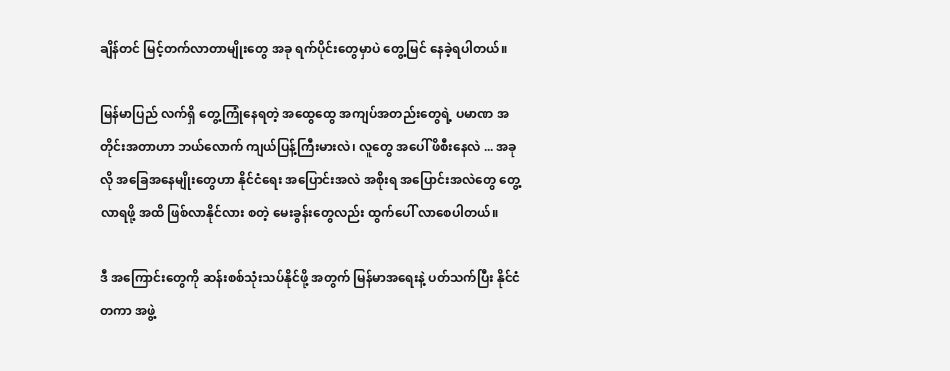ချိန်တင် မြင့်တက်လာတာမျိုးတွေ အခု ရက်ပိုင်းတွေမှာပဲ တွေ့မြင် နေခဲ့ရပါတယ်။

မြန်မာပြည် လက်ရှိ တွေ့ကြုံနေရတဲ့ အထွေထွေ အကျပ်အတည်းတွေရဲ့ ပမာဏ အတိုင်းအတာဟာ ဘယ်လောက် ကျယ်ပြန့်ကြီးမားလဲ၊ လူတွေ အပေါ် ဖိစီးနေလဲ ... အခုလို အခြေအနေမျိုးတွေဟာ နိုင်ငံရေး အပြောင်းအလဲ အစိုးရ အပြောင်းအလဲတွေ တွေ့လာရဖို့ အထိ ဖြစ်လာနိုင်လား စတဲ့ မေးခွန်းတွေလည်း ထွက်ပေါ် လာစေပါတယ်။

ဒီ အကြောင်းတွေကို ဆန်းစစ်သုံးသပ်နိုင်ဖို့ အတွက် မြန်မာအရေးနဲ့ ပတ်သက်ပြီး နိုင်ငံတကာ အဖွဲ့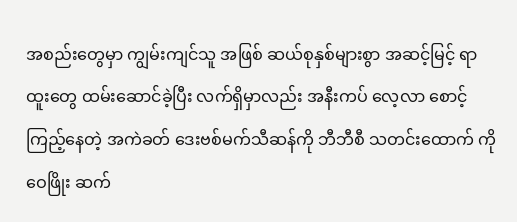အစည်းတွေမှာ ကျွမ်းကျင်သူ အဖြစ် ဆယ်စုနှစ်များစွာ အဆင့်မြင့် ရာထူးတွေ ထမ်းဆောင်ခဲ့ပြီး လက်ရှိမှာလည်း အနီးကပ် လေ့လာ စောင့်ကြည့်နေတဲ့ အကဲခတ် ဒေးဗစ်မက်သီဆန်ကို ဘီဘီစီ သတင်းထောက် ကိုဝေဖြိုး ဆက်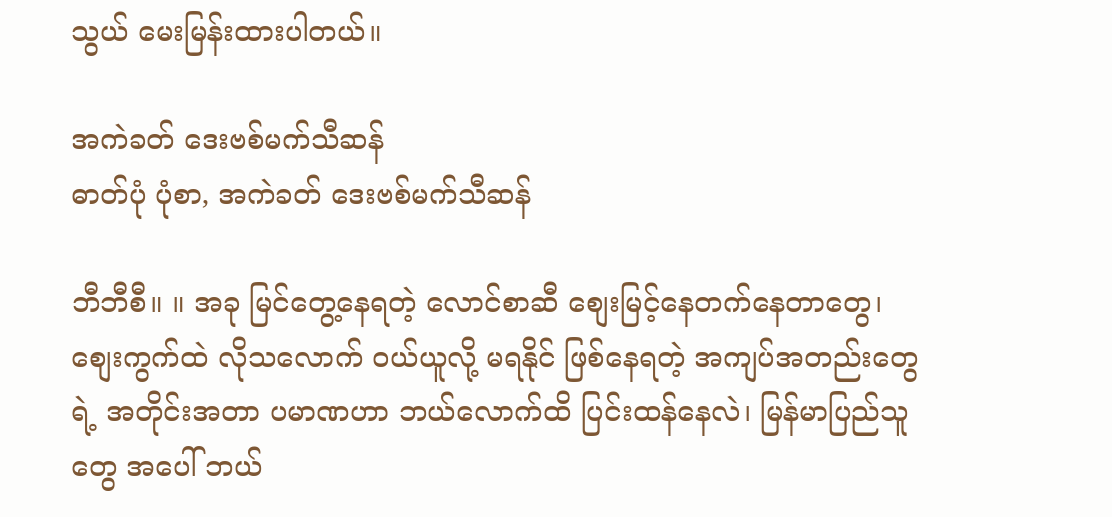သွယ် မေးမြန်းထားပါတယ်။

အကဲခတ် ဒေးဗစ်မက်သီဆန်
ဓာတ်ပုံ ပုံစာ, အကဲခတ် ဒေးဗစ်မက်သီဆန်

ဘီဘီစီ။ ။ အခု မြင်တွေ့နေရတဲ့ လောင်စာဆီ စျေးမြင့်နေတက်နေတာတွေ၊ စျေးကွက်ထဲ လိုသလောက် ဝယ်ယူလို့ မရနိုင် ဖြစ်နေရတဲ့ အကျပ်အတည်းတွေရဲ့ အတိုင်းအတာ ပမာဏဟာ ဘယ်လောက်ထိ ပြင်းထန်နေလဲ၊ မြန်မာပြည်သူတွေ အပေါ် ဘယ်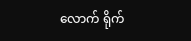လောက် ရိုက်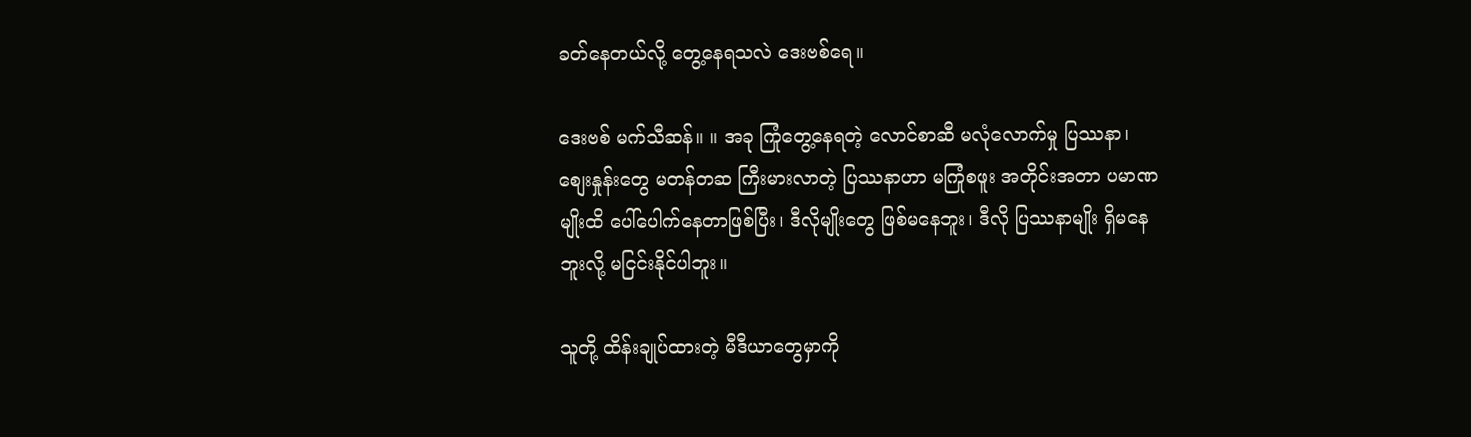ခတ်နေတယ်လို့ တွေ့နေရသလဲ ဒေးဗစ်ရေ။

ဒေးဗစ် မက်သီဆန်။ ။ အခု ကြုံတွေ့နေရတဲ့ လောင်စာဆီ မလုံလောက်မှု ပြဿနာ၊ စျေးနှုန်းတွေ မတန်တဆ ကြီးမားလာတဲ့ ပြဿနာဟာ မကြုံစဖူး အတိုင်းအတာ ပမာဏမျိုးထိ ပေါ်ပေါက်နေတာဖြစ်ပြီး၊ ဒီလိုမျိုးတွေ ဖြစ်မနေဘူး၊ ဒီလို ပြဿနာမျိုး ရှိမနေဘူးလို့ မငြင်းနိုင်ပါဘူး။

သူတို့ ထိန်းချုပ်ထားတဲ့ မီဒီယာတွေမှာကို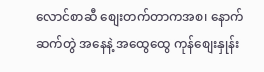လောင်စာဆီ စျေးတက်တာကအစ၊ နောက်ဆက်တွဲ အနေနဲ့ အထွေထွေ ကုန်စျေးနှုန်း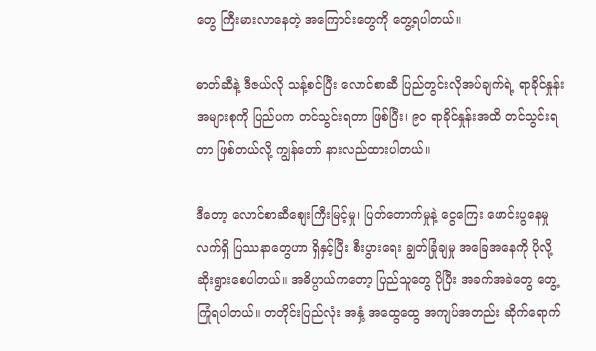တွေ ကြီးမားလာနေတဲ့ အကြောင်းတွေကို တွေ့ရပါတယ်။

ဓာတ်ဆီနဲ့ ဒီဇယ်လို သန့်စင်ပြီး လောင်စာဆီ ပြည်တွင်းလိုအပ်ချက်ရဲ့ ရာခိုင်နှုန်း အများစုကို ပြည်ပက တင်သွင်းရတာ ဖြစ်ပြီး၊ ၉၀ ရာခိုင်နှုန်းအထိ တင်သွင်းရတာ ဖြစ်တယ်လို့ ကျွန်တော် နားလည်ထားပါတယ်။

ဒီတော့ လောင်စာဆီစျေးကြီးမြင့်မှု၊ ပြတ်တောက်မှုနဲ့ ငွေကြေး ဖောင်းပွနေမှု လက်ရှိ ပြဿနာတွေဟာ ရှိနှင့်ပြီး စီးပွားရေး ချွတ်ခြုံချမှု အခြေအနေကို ပိုလို့ ဆိုးရွားစေပါတယ်။ အဓိပ္ပာယ်ကတော့ ပြည်သူတွေ ပိုပြီး အခက်အခဲတွေ တွေ့ကြုံရပါတယ်။ တတိုင်းပြည်လုံး အနှံ့ အထွေထွေ အကျပ်အတည်း ဆိုက်ရောက်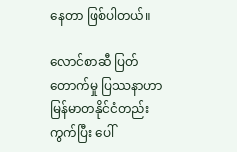နေတာ ဖြစ်ပါတယ်။

လောင်စာဆီ ပြတ်တောက်မှု ပြဿနာဟာ မြန်မာတနိုင်ငံတည်း ကွက်ပြီး ပေါ်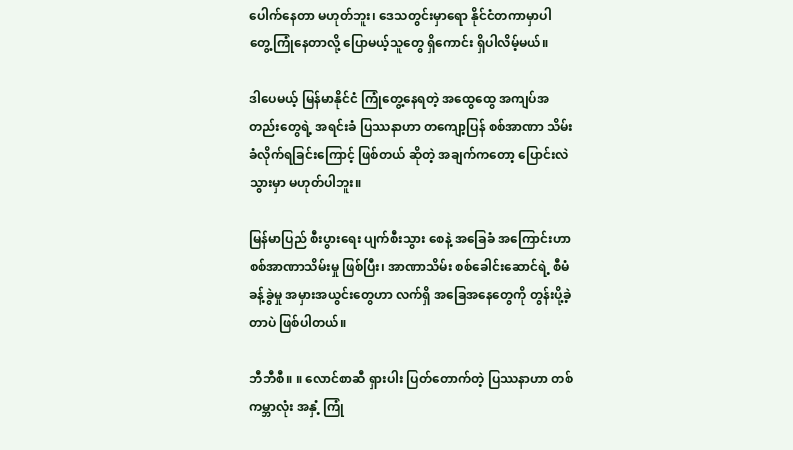ပေါက်နေတာ မဟုတ်ဘူး၊ ဒေသတွင်းမှာရော နိုင်ငံတကာမှာပါ တွေ့ကြုံနေတာလို့ ပြောမယ့်သူတွေ ရှိကောင်း ရှိပါလိမ့်မယ်။

ဒါပေမယ့် မြန်မာနိုင်ငံ ကြုံတွေ့နေရတဲ့ အထွေထွေ အကျပ်အတည်းတွေရဲ့ အရင်းခံ ပြဿနာဟာ တကျော့ပြန် စစ်အာဏာ သိမ်းခံလိုက်ရခြင်းကြောင့် ဖြစ်တယ် ဆိုတဲ့ အချက်ကတော့ ပြောင်းလဲသွားမှာ မဟုတ်ပါဘူး။

မြန်မာပြည် စီးပွားရေး ပျက်စီးသွား စေနဲ့ အခြေခံ အကြောင်းဟာ စစ်အာဏာသိမ်းမှု ဖြစ်ပြီး၊ အာဏာသိမ်း စစ်ခေါင်းဆောင်ရဲ့ စီမံခန့်ခွဲမှု အမှားအယွင်းတွေဟာ လက်ရှိ အခြေအနေတွေကို တွန်းပို့ခဲ့တာပဲ ဖြစ်ပါတယ်။

ဘီဘီစီ။ ။ လောင်စာဆီ ရှားပါး ပြတ်တောက်တဲ့ ပြဿနာဟာ တစ်ကမ္ဘာလုံး အနှံ့ ကြုံ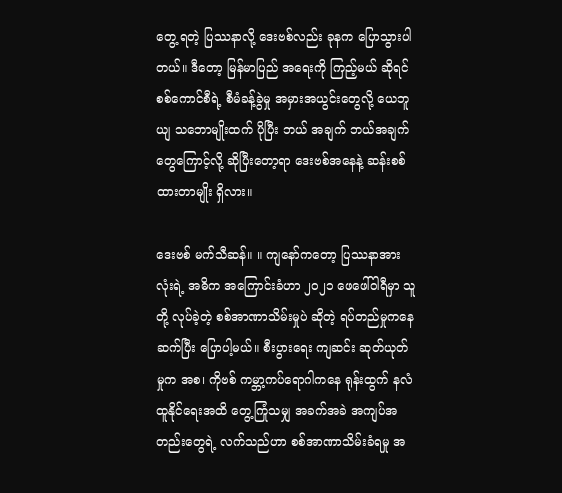တွေ့ ရတဲ့ ပြဿနာလို့ ဒေးဗစ်လည်း ခုနက ပြောသွားပါတယ်။ ဒီတော့ မြန်မာပြည် အရေးကို ကြည့်မယ် ဆိုရင် စစ်ကောင်စီရဲ့ စီမံခန့်ခွဲမှု အမှားအယွင်းတွေလို့ ယေဘူယျ သဘောမျိုးထက် ပိုပြီး ဘယ် အချက် ဘယ်အချက်တွေကြောင့်လို့ ဆိုပြီးတော့ရာ ဒေးဗစ်အနေနဲ့ ဆန်းစစ်ထားတာမျိုး ရှိလား။

ဒေးဗစ် မက်သီဆန်။ ။ ကျနော်ကတော့ ပြဿနာအားလုံးရဲ့ အဓိက အကြောင်းခံဟာ ၂၀၂၁ ဖေဖေါ်ဝါရီမှာ သူတို့ လုပ်ခဲ့တဲ့ စစ်အာဏာသိမ်းမှုပဲ ဆိုတဲ့ ရပ်တည်မှုကနေ ဆက်ပြီး ပြောပါ့မယ်။ စီးပွားရေး ကျဆင်း ဆုတ်ယုတ်မှုက အစ၊ ကိုဗစ် ကမ္ဘာ့ကပ်ရောဂါကနေ ရုန်းထွက် နလံထူနိုင်ရေးအထိ တွေ့ကြုံသမျှ အခက်အခဲ အကျပ်အတည်းတွေရဲ့ လက်သည်ဟာ စစ်အာဏာသိမ်းခံရမှု အ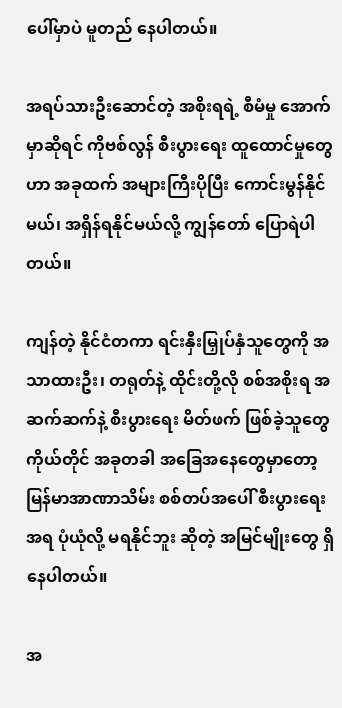ပေါ်မှာပဲ မူတည် နေပါတယ်။

အရပ်သားဦးဆောင်တဲ့ အစိုးရရဲ့ စီမံမှု အောက်မှာဆိုရင် ကိုဗစ်လွန် စီးပွားရေး ထူထောင်မှုတွေဟာ အခုထက် အများကြီးပိုပြီး ကောင်းမွန်နိုင်မယ်၊ အရှိန်ရနိုင်မယ်လို့ ကျွန်တော် ပြောရဲပါတယ်။

ကျန်တဲ့ နိုင်ငံတကာ ရင်းနှီးမြှုပ်နှံသူတွေကို အသာထားဦး၊ တရုတ်နဲ့ ထိုင်းတို့လို စစ်အစိုးရ အဆက်ဆက်နဲ့ စီးပွားရေး မိတ်ဖက် ဖြစ်ခဲ့သူတွေကိုယ်တိုင် အခုတခါ အခြေအနေတွေမှာတော့ မြန်မာအာဏာသိမ်း စစ်တပ်အပေါ် စီးပွားရေး အရ ပုံယုံလို့ မရနိုင်ဘူး ဆိုတဲ့ အမြင်မျိုးတွေ ရှိနေပါတယ်။

အ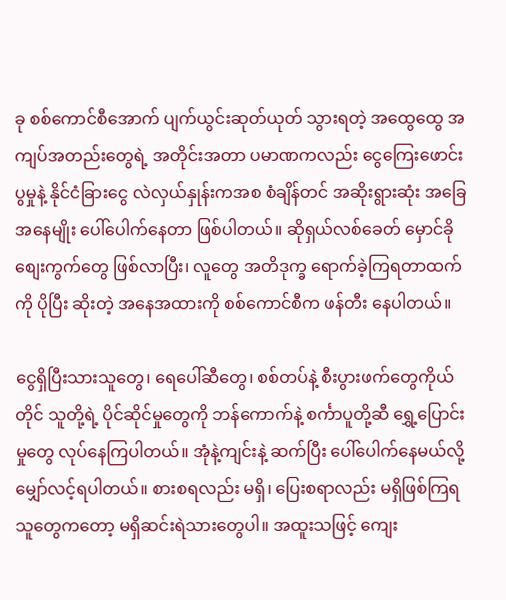ခု စစ်ကောင်စီအောက် ပျက်ယွင်းဆုတ်ယုတ် သွားရတဲ့ အထွေထွေ အကျပ်အတည်းတွေရဲ့ အတိုင်းအတာ ပမာဏကလည်း ငွေကြေးဖောင်းပွမှုနဲ့ နိုင်ငံခြားငွေ လဲလှယ်နှုန်းကအစ စံချိန်တင် အဆိုးရွားဆုံး အခြေအနေမျိုး ပေါ်ပေါက်နေတာ ဖြစ်ပါတယ်။ ဆိုရှယ်လစ်ခေတ် မှောင်ခို စျေးကွက်တွေ ဖြစ်လာပြီး၊ လူတွေ အတိဒုက္ခ ရောက်ခဲ့ကြရတာထက်ကို ပိုပြီး ဆိုးတဲ့ အနေအထားကို စစ်ကောင်စီက ဖန်တီး နေပါတယ်။

ငွေရှိပြီးသားသူတွေ၊ ရေပေါ်ဆီတွေ၊ စစ်တပ်နဲ့ စီးပွားဖက်တွေကိုယ်တိုင် သူတို့ရဲ့ ပိုင်ဆိုင်မှုတွေကို ဘန်ကောက်နဲ့ စင်္ကာပူတို့ဆီ ရွှေ့ပြောင်းမှုတွေ လုပ်နေကြပါတယ်။ အုံနဲ့ကျင်းနဲ့ ဆက်ပြီး ပေါ်ပေါက်နေမယ်လို့ မျှော်လင့်ရပါတယ်။ စားစရလည်း မရှိ၊ ပြေးစရာလည်း မရှိဖြစ်ကြရသူတွေကတော့ မရှိဆင်းရဲသားတွေပါ။ အထူးသဖြင့် ကျေး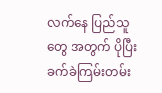လက်နေ ပြည်သူတွေ အတွက် ပိုပြီး ခက်ခဲကြမ်းတမ်း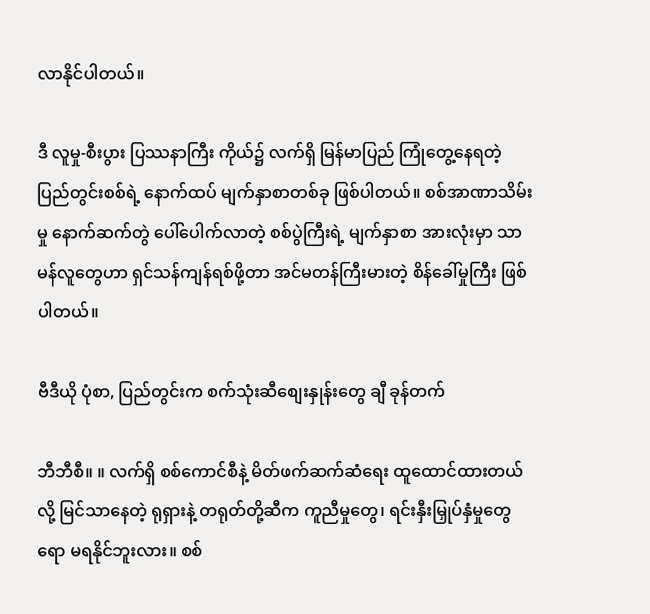လာနိုင်ပါတယ်။

ဒီ လူမှု-စီးပွား ပြဿနာကြီး ကိုယ်၌ လက်ရှိ မြန်မာပြည် ကြုံတွေ့နေရတဲ့ ပြည်တွင်းစစ်ရဲ့ နောက်ထပ် မျက်နှာစာတစ်ခု ဖြစ်ပါတယ်။ စစ်အာဏာသိမ်းမှု နောက်ဆက်တွဲ ပေါ်ပေါက်လာတဲ့ စစ်ပွဲကြီးရဲ့ မျက်နှာစာ အားလုံးမှာ သာမန်လူတွေဟာ ရှင်သန်ကျန်ရစ်ဖို့တာ အင်မတန်ကြီးမားတဲ့ စိန်ခေါ်မှုကြီး ဖြစ်ပါတယ်။

ဗီဒီယို ပုံစာ, ပြည်တွင်းက စက်သုံးဆီစျေးနှုန်းတွေ ချီ ခုန်တက်

ဘီဘီစီ။ ။ လက်ရှိ စစ်ကောင်စီနဲ့ မိတ်ဖက်ဆက်ဆံရေး ထူထောင်ထားတယ်လို့ မြင်သာနေတဲ့ ရုရှားနဲ့ တရုတ်တို့ဆီက ကူညီမှုတွေ၊ ရင်းနှီးမြှုပ်နှံမှုတွေရော မရနိုင်ဘူးလား။ စစ်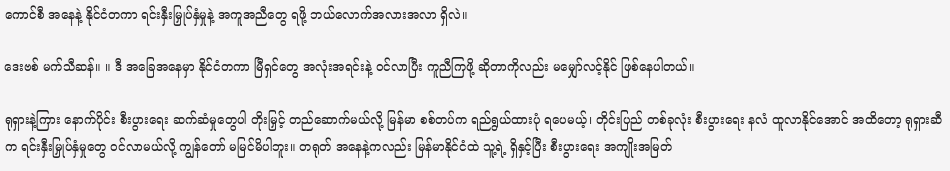ကောင်စီ အနေနဲ့ နိုင်ငံတကာ ရင်းနှီးမြှုပ်နှံမှုနဲ့ အကူအညီတွေ ရဖို့ ဘယ်လောက်အလားအလာ ရှိလဲ။

ဒေးဗစ် မက်သီဆန်။ ။ ဒီ အခြေအနေမှာ နိုင်ငံတကာ မြီရှင်တွေ အလုံးအရင်းနဲ့ ဝင်လာပြီး ကူညီကြဖို့ ဆိုတာကိုလည်း မမျှော်လင့်နိုင် ဖြစ်နေပါတယ်။

ရုရှားနဲ့ကြား နောက်ပိုင်း စီးပွားရေး ဆက်ဆံမှုတွေပါ တိုးမြှင့် တည်ဆောက်မယ်လို့ မြန်မာ စစ်တပ်က ရည်ရွယ်ထားပုံ ရပေမယ့်၊ တိုင်းပြည် တစ်ခုလုံး စီးပွားရေး နလံ ထူလာနိုင်အောင် အထိတော့ ရုရှားဆီက ရင်းနှီးမြှုပ်နှံမှုတွေ ဝင်လာမယ်လို့ ကျွန်တော် မမြင်မိပါဘူး။ တရုတ် အနေနဲ့ကလည်း မြန်မာနိုင်ငံထဲ သူ့ရဲ့ ရှိနှင့်ပြီး စီးပွားရေး အကျိုးအမြတ်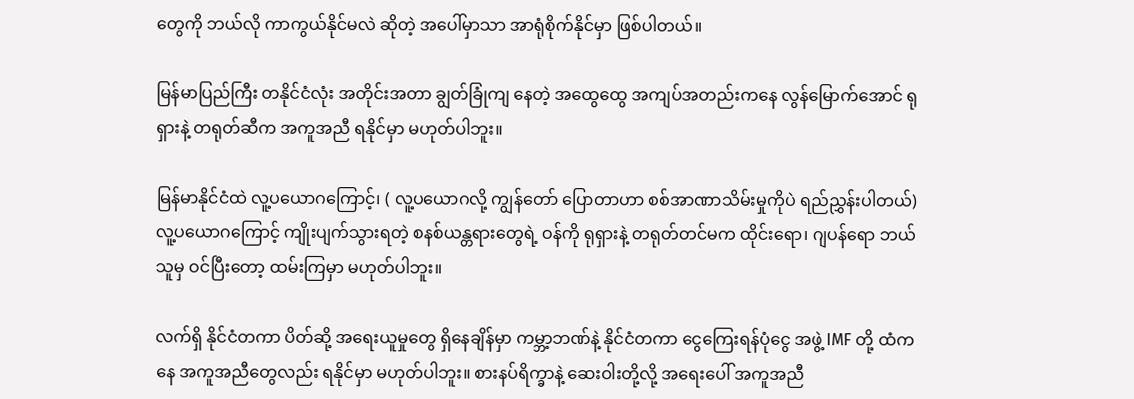တွေကို ဘယ်လို ကာကွယ်နိုင်မလဲ ဆိုတဲ့ အပေါ်မှာသာ အာရုံစိုက်နိုင်မှာ ဖြစ်ပါတယ်။

မြန်မာပြည်ကြီး တနိုင်ငံလုံး အတိုင်းအတာ ချွတ်ခြုံကျ နေတဲ့ အထွေထွေ အကျပ်အတည်းကနေ လွန်မြောက်အောင် ရုရှားနဲ့ တရုတ်ဆီက အကူအညီ ရနိုင်မှာ မဟုတ်ပါဘူး။

မြန်မာနိုင်ငံထဲ လူ့ပယောဂကြောင့်၊ ( လူ့ပယောဂလို့ ကျွန်တော် ပြောတာဟာ စစ်အာဏာသိမ်းမှုကိုပဲ ရည်ညွှန်းပါတယ်) လူ့ပယောဂကြောင့် ကျိုးပျက်သွားရတဲ့ စနစ်ယန္တရားတွေရဲ့ ဝန်ကို ရုရှားနဲ့ တရုတ်တင်မက ထိုင်းရော၊ ဂျပန်ရော ဘယ်သူမှ ဝင်ပြီးတော့ ထမ်းကြမှာ မဟုတ်ပါဘူး။

လက်ရှိ နိုင်ငံတကာ ပိတ်ဆို့ အရေးယူမှုတွေ ရှိနေချိန်မှာ ကမ္ဘာ့ဘဏ်နဲ့ နိုင်ငံတကာ ငွေကြေးရန်ပုံငွေ အဖွဲ့ IMF တို့ ထံကနေ အကူအညီတွေလည်း ရနိုင်မှာ မဟုတ်ပါဘူး။ စားနပ်ရိက္ခာနဲ့ ဆေးဝါးတို့လို့ အရေးပေါ် အကူအညီ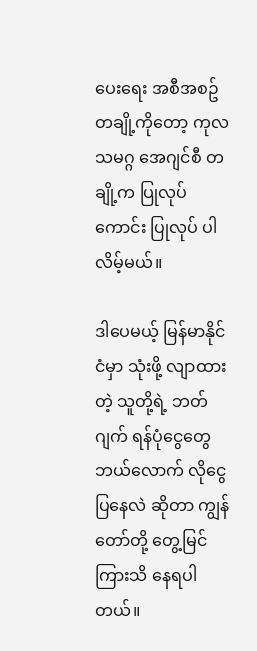ပေးရေး အစီအစဥ်တချို့ကိုတော့ ကုလသမဂ္ဂ အေဂျင်စီ တချို့က ပြုလုပ်ကောင်း ပြုလုပ် ပါလိမ့်မယ်။

ဒါပေမယ့် မြန်မာနိုင်ငံမှာ သုံးဖို့ လျာထားတဲ့ သူတို့ရဲ့ ဘတ်ဂျက် ရန်ပုံငွေတွေ ဘယ်လောက် လိုငွေပြနေလဲ ဆိုတာ ကျွန်တော်တို့ တွေ့မြင် ကြားသိ နေရပါတယ်။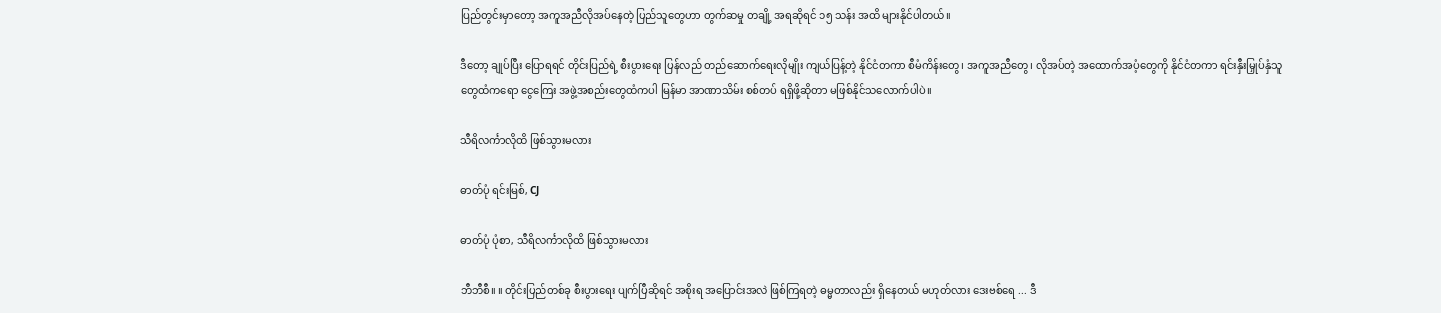ပြည်တွင်းမှာတော့ အကူအညီလိုအပ်နေတဲ့ ပြည်သူတွေဟာ တွက်ဆမှု တချို့ အရဆိုရင် ၁၅ သန်း အထိ များနိုင်ပါတယ်။

ဒီတော့ ချုပ်ပြီး ပြောရရင် တိုင်းပြည်ရဲ့ စီးပွားရေး ပြန်လည် တည်ဆောက်ရေးလိုမျိုး ကျယ်ပြန့်တဲ့ နိုင်ငံတကာ စီမံကိန်းတွေ၊ အကူအညီတွေ၊ လိုအပ်တဲ့ အထောက်အပံ့တွေကို နိုင်ငံတကာ ရင်းနှီးမြှုပ်နှံသူတွေထံကရော ငွေကြေး အဖွဲ့အစည်းတွေထံကပါ မြန်မာ အာဏာသိမ်း စစ်တပ် ရရှိဖို့ဆိုတာ မဖြစ်နိုင်သလောက်ပါပဲ။

သီရိလင်္ကာလိုထိ ဖြစ်သွားမလား

ဓာတ်ပုံ ရင်းမြစ်, CJ

ဓာတ်ပုံ ပုံစာ, သီရိလင်္ကာလိုထိ ဖြစ်သွားမလား

ဘီဘီစီ။ ။ တိုင်းပြည်တစ်ခု စီးပွားရေး ပျက်ပြီဆိုရင် အစိုးရ အပြောင်းအလဲ ဖြစ်ကြရတဲ့ ဓမ္မတာလည်း ရှိနေတယ် မဟုတ်လား ဒေးဗစ်ရေ ... ဒီ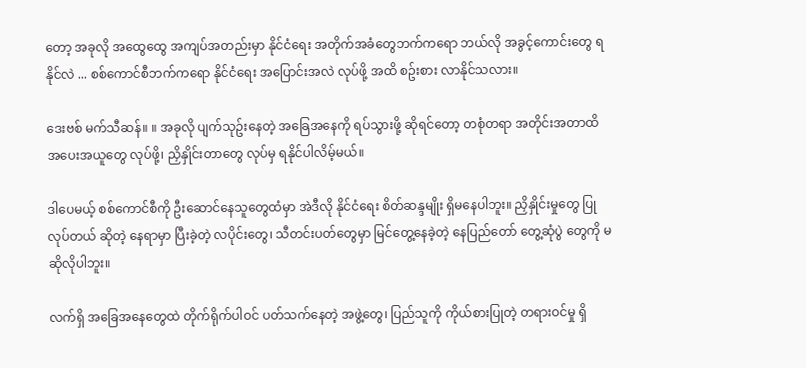တော့ အခုလို အထွေထွေ အကျပ်အတည်းမှာ နိုင်ငံရေး အတိုက်အခံတွေဘက်ကရော ဘယ်လို အခွင့်ကောင်းတွေ ရနိုင်လဲ ... စစ်ကောင်စီဘက်ကရော နိုင်ငံရေး အပြောင်းအလဲ လုပ်ဖို့ အထိ စဥ်းစား လာနိုင်သလား။

ဒေးဗစ် မက်သီဆန်။ ။ အခုလို ပျက်သုဥ်းနေတဲ့ အခြေအနေကို ရပ်သွားဖို့ ဆိုရင်တော့ တစုံတရာ အတိုင်းအတာထိ အပေးအယူတွေ လုပ်ဖို့၊ ညှိနှိုင်းတာတွေ လုပ်မှ ရနိုင်ပါလိမ့်မယ်။

ဒါပေမယ့် စစ်ကောင်စီကို ဦးဆောင်နေသူတွေထံမှာ အဲဒီလို နိုင်ငံရေး စိတ်ဆန္ဒမျိုး ရှိမနေပါဘူး။ ညှိနှိုင်းမှုတွေ ပြုလုပ်တယ် ဆိုတဲ့ နေရာမှာ ပြီးခဲ့တဲ့ လပိုင်းတွေ၊ သီတင်းပတ်တွေမှာ မြင်တွေ့နေခဲ့တဲ့ နေပြည်တော် တွေ့ဆုံပွဲ တွေကို မဆိုလိုပါဘူး။

လက်ရှိ အခြေအနေတွေထဲ တိုက်ရိုက်ပါဝင် ပတ်သက်နေတဲ့ အဖွဲ့တွေ၊ ပြည်သူကို ကိုယ်စားပြုတဲ့ တရားဝင်မှု ရှိ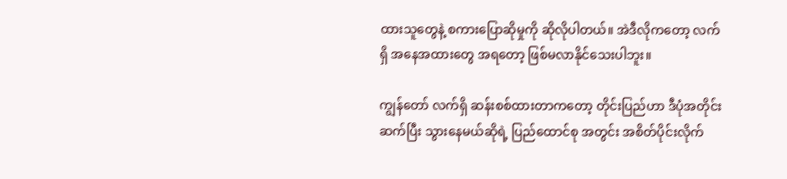ထားသူတွေနဲ့ စကားပြောဆိုမှုကို ဆိုလိုပါတယ်။ အဲဒီလိုကတော့ လက်ရှိ အနေအထားတွေ အရတော့ ဖြစ်မလာနိုင်သေးပါဘူး။

ကျွန်တော် လက်ရှိ ဆန်းစစ်ထားတာကတော့ တိုင်းပြည်ဟာ ဒီပုံအတိုင်း ဆက်ပြီး သွားနေမယ်ဆိုရဲ့ ပြည်ထောင်စု အတွင်း အစိတ်ပိုင်းလိုက်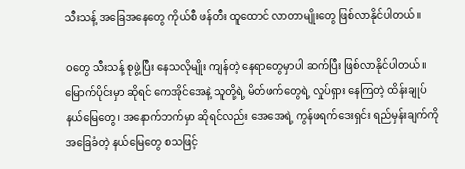သီးသန့် အခြေအနေတွေ ကိုယ်စီ ဖန်တီး ထူထောင် လာတာမျိုးတွေ ဖြစ်လာနိုင်ပါတယ်။

ဝတွေ သီးသန့် စုဖွဲ့ပြီး နေသလိုမျိုး ကျန်တဲ့ နေရာတွေမှာပါ ဆက်ပြီး ဖြစ်လာနိုင်ပါတယ်။ မြောက်ပိုင်းမှာ ဆိုရင် ကေအိုင်အေနဲ့ သူတို့ရဲ့ မိတ်ဖက်တွေရဲ့ လှုပ်ရှား နေကြတဲ့ ထိန်းချုပ်နယ်မြေတွေ၊ အနောက်ဘက်မှာ ဆိုရင်လည်း အေအေရဲ့ ကွန်ဖရက်ဒေးရှင်း ရည်မှန်းချက်ကို အခြေခံတဲ့ နယ်မြေတွေ စသဖြင့်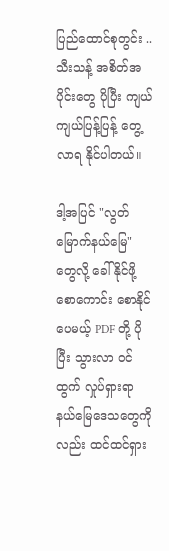ပြည်ထောင်စုတွင်း .. သီးသန့် အစိတ်အပိုင်းတွေ ပိုပြီး ကျယ်ကျယ်ပြန့်ပြန့် တွေ့လာရ နိုင်ပါတယ်။

ဒါ့အပြင် "လွတ်မြောက်နယ်မြေ" တွေလို့ ခေါ်နိုင်ဖို့ စောကောင်း စောနိုင်ပေမယ့် PDF တို့ ပိုပြီး သွားလာ ဝင်ထွက် လှုပ်ရှားရာ နယ်မြေဒေသတွေကိုလည်း ထင်ထင်ရှား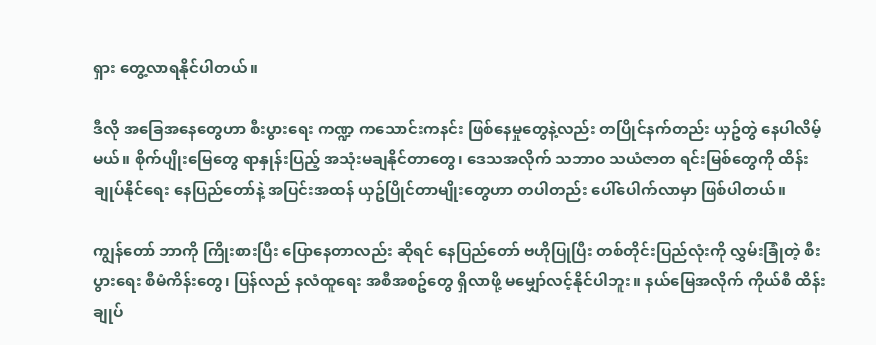ရှား တွေ့လာရနိုင်ပါတယ်။

ဒီလို အခြေအနေတွေဟာ စီးပွားရေး ကဏ္ဍ ကသောင်းကနင်း ဖြစ်နေမှုတွေနဲ့လည်း တပြိုင်နက်တည်း ယှဥ်တွဲ နေပါလိမ့်မယ်။ စိုက်ပျိုးမြေတွေ ရာနှုန်းပြည့် အသုံးမချနိုင်တာတွေ၊ ဒေသအလိုက် သဘာဝ သယံဇာတ ရင်းမြစ်တွေကို ထိန်းချုပ်နိုင်ရေး နေပြည်တော်နဲ့ အပြင်းအထန် ယှဥ်ပြိုင်တာမျိုးတွေဟာ တပါတည်း ပေါ်ပေါက်လာမှာ ဖြစ်ပါတယ်။

ကျွန်တော် ဘာကို ကြိုးစားပြီး ပြောနေတာလည်း ဆိုရင် နေပြည်တော် ဗဟိုပြုပြီး တစ်တိုင်းပြည်လုံးကို လွှမ်းခြုံတဲ့ စီးပွားရေး စီမံကိန်းတွေ၊ ပြန်လည် နလံထူရေး အစီအစဥ်တွေ ရှိလာဖို့ မမျှော်လင့်နိုင်ပါဘူး။ နယ်မြေအလိုက် ကိုယ်စီ ထိန်းချုပ်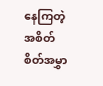နေကြတဲ့ အစိတ်စိတ်အမွှာ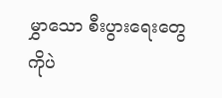မွှာသော စီးပွားရေးတွေကိုပဲ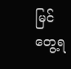မြင်တွေ့ရ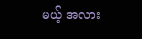မယ့် အလား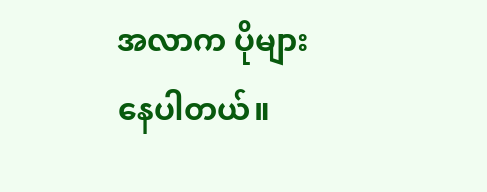အလာက ပိုများနေပါတယ်။